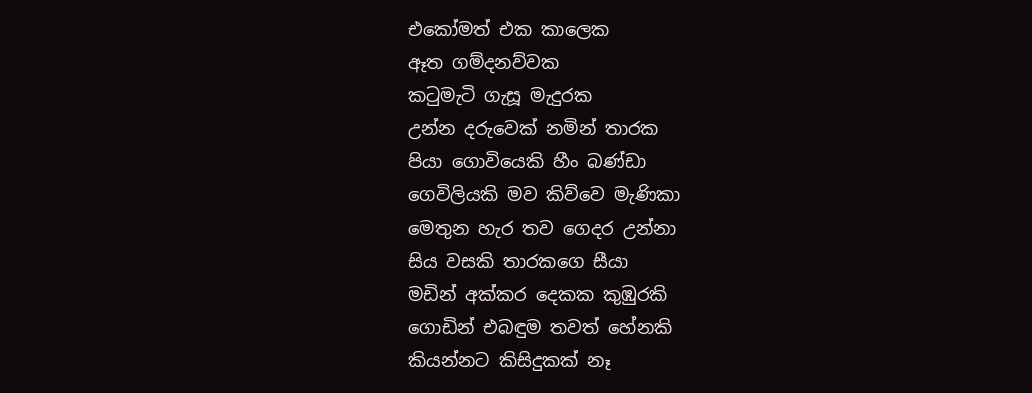එකෝමත් එක කාලෙක
ඈත ගම්දනව්වක
කටුමැටි ගැසූ මැදුරක
උන්න දරුවෙක් නමින් තාරක
පියා ගොවියෙකි හීං බණ්ඩා
ගෙවිලියකි මව කිව්වෙ මැණිකා
මෙතුන හැර තව ගෙදර උන්නා
සිය වසකි තාරකගෙ සීයා
මඩින් අක්කර දෙකක කුඹුරකි
ගොඩින් එබඳුම තවත් හේනකි
කියන්නට කිසිදුකක් නෑ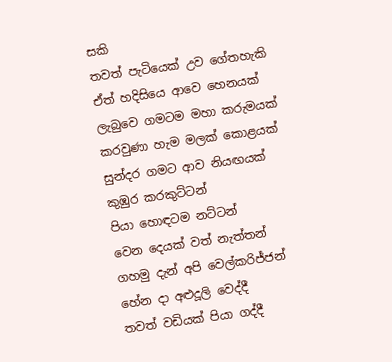සකි
තවත් පැටියෙක් උව ගේතහැකි
ඒත් හදිසියෙ ආවෙ හෙනයක්
ලැබුවෙ ගමටම මහා කරුමයක්
කරවුණා හැම මලක් කොළයක්
සුන්දර ගමට ආව නියඟයක්
කුඹුර කරකුට්ටන්
පියා හොඳටම නට්ටන්
වෙන දෙයක් වත් නැත්තන්
ගහමු දැන් අපි වෙල්කරිජ්ජන්
හේන දා අළුදූලි වෙද්දී
තවත් වඩියක් පියා ගද්දී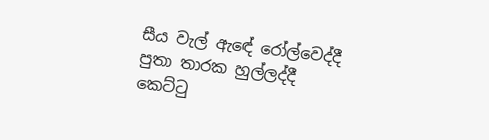සීය වැල් ඇඳේ රෝල්වෙද්දී
පුතා තාරක හුල්ලද්දී
කෙට්ටු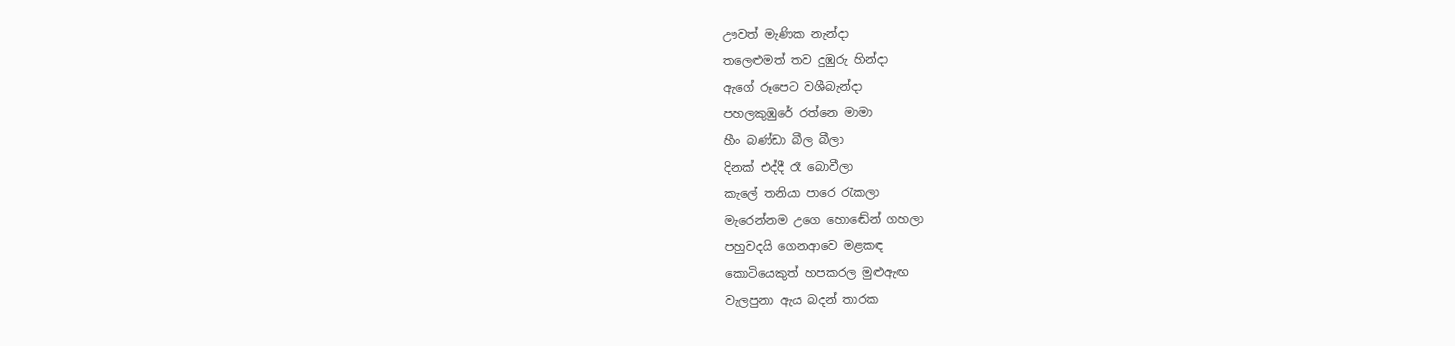ඌවත් මැණික නැන්දා
තලෙළුමත් තව දුඹුරු හින්දා
ඇගේ රූපෙට වශීබැන්දා
පහලකුඹුරේ රත්නෙ මාමා
හීං බණ්ඩා බීල බීලා
දිනක් එද්දී රෑ බොවීලා
කැලේ තනියා පාරෙ රැකලා
මැරෙන්නම උගෙ හොඬේන් ගහලා
පහුවදයි ගෙනආවෙ මළකඳ
කොටියෙකුත් හපකරල මුළුඇඟ
වැලපුනා ඇය බදන් තාරක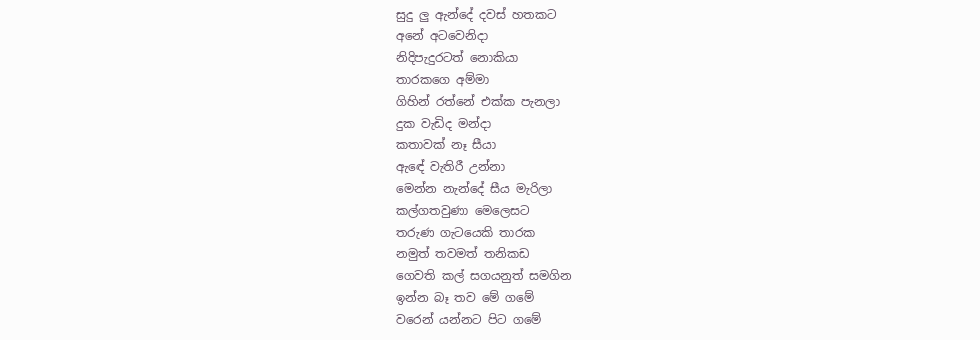සුදු ලු ඇන්දේ දවස් හතකට
අනේ අටවෙනිදා
නිදිපැදුරටත් නොකියා
තාරකගෙ අම්මා
ගිහින් රත්නේ එක්ක පැනලා
දුක වැඩිද මන්දා
කතාවක් නෑ සීයා
ඇඳේ වැතිරී උන්නා
මෙන්න නැන්දේ සීය මැරිලා
කල්ගතවුණා මෙලෙසට
තරුණ ගැටයෙකි තාරක
නමුත් තවමත් තනිකඩ
ගෙවති කල් සගයනුත් සමගින
ඉන්න බෑ තව මේ ගමේ
වරෙන් යන්නට පිට ගමේ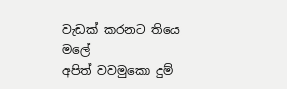වැඩක් කරනට තියෙ මලේ
අපිත් වවමුකො දුම්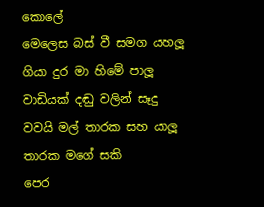කොලේ
මෙලෙස බස් වී සමග යහලූ
ගියා දුර මා හිමේ පාලූ
වාඩියක් දඬු වලින් සෑදු
වවයි මල් තාරක සහ යාලූ
තාරක මගේ සකි
පෙර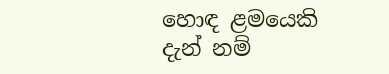හොඳ ළමයෙකි
දැන් නම්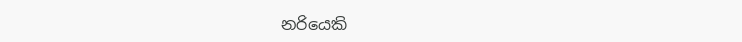නරියෙකි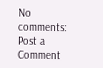No comments:
Post a Comment